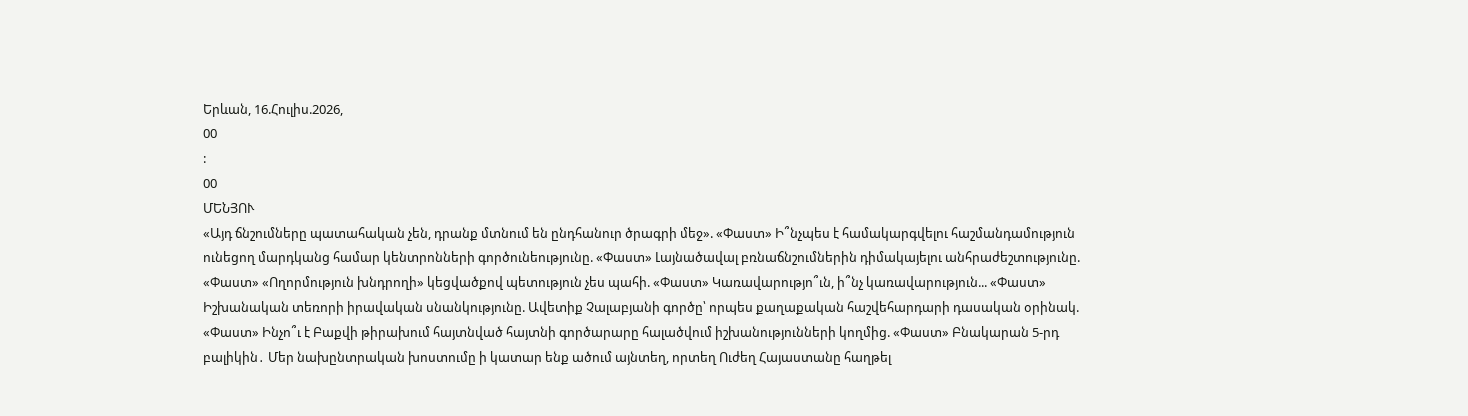Երևան, 16.Հուլիս.2026,
00
:
00
ՄԵՆՅՈՒ
«Այդ ճնշումները պատահական չեն, դրանք մտնում են ընդհանուր ծրագրի մեջ». «Փաստ» Ի՞նչպես է համակարգվելու հաշմանդամություն ունեցող մարդկանց համար կենտրոնների գործունեությունը. «Փաստ» Լայնածավալ բռնաճնշումներին դիմակայելու անհրաժեշտությունը. «Փաստ» «Ողորմություն խնդրողի» կեցվածքով պետություն չես պահի. «Փաստ» Կառավարությո՞ւն, ի՞նչ կառավարություն... «Փաստ» Իշխանական տեռորի իրավական սնանկությունը. Ավետիք Չալաբյանի գործը՝ որպես քաղաքական հաշվեհարդարի դասական օրինակ. «Փաստ» Ինչո՞ւ է Բաքվի թիրախում հայտնված հայտնի գործարարը հալածվում իշխանությունների կողմից. «Փաստ» Բնակարան 5-րդ բալիկին․ Մեր նախընտրական խոստումը ի կատար ենք ածում այնտեղ, որտեղ Ուժեղ Հայաստանը հաղթել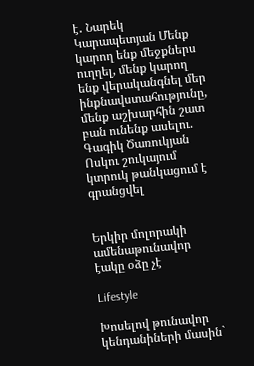է․ Նարեկ Կարապետյան Մենք կարող ենք մեջքներս ուղղել, մենք կարող ենք վերականգնել մեր ինքնավստահությունը, մենք աշխարհին շատ բան ունենք ասելու. Գագիկ Ծառուկյան Ոսկու շուկայում կտրուկ թանկացում է գրանցվել


Երկիր մոլորակի ամենաթունավոր էակը օձը չէ

Lifestyle

Խոսելով թունավոր կենդանիների մասին`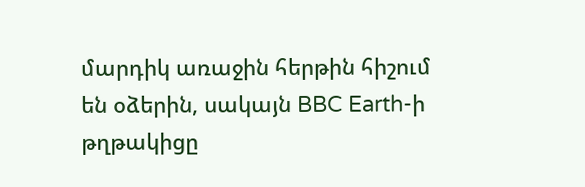մարդիկ առաջին հերթին հիշում են օձերին, սակայն BBC Earth-ի թղթակիցը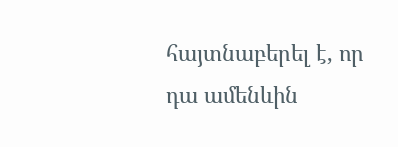հայտնաբերել է, որ դա ամենևին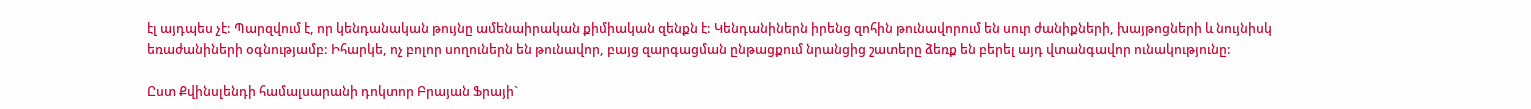էլ այդպես չէ: Պարզվում է, որ կենդանական թույնը ամենաիրական քիմիական զենքն է: Կենդանիներն իրենց զոհին թունավորում են սուր ժանիքների, խայթոցների և նույնիսկ եռաժանիների օգնությամբ: Իհարկե, ոչ բոլոր սողուներն են թունավոր, բայց զարգացման ընթացքում նրանցից շատերը ձեռք են բերել այդ վտանգավոր ունակությունը:

Ըստ Քվինսլենդի համալսարանի դոկտոր Բրայան Ֆրայի`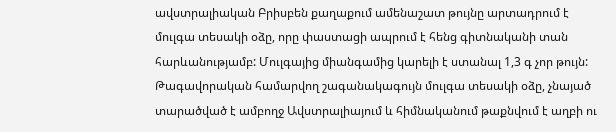ավստրալիական Բրիսբեն քաղաքում ամենաշատ թույնը արտադրում է մուլգա տեսակի օձը, որը փաստացի ապրում է հենց գիտնականի տան հարևանությամբ: Մուլգայից միանգամից կարելի է ստանալ 1,3 գ չոր թույն: Թագավորական համարվող շագանակագույն մուլգա տեսակի օձը, չնայած տարածված է ամբողջ Ավստրալիայում և հիմնականում թաքնվում է աղբի ու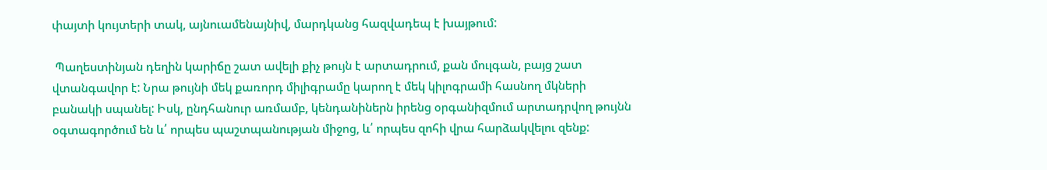փայտի կույտերի տակ, այնուամենայնիվ, մարդկանց հազվադեպ է խայթում:

 Պաղեստինյան դեղին կարիճը շատ ավելի քիչ թույն է արտադրում, քան մուլգան, բայց շատ վտանգավոր է: Նրա թույնի մեկ քառորդ միլիգրամը կարող է մեկ կիլոգրամի հասնող մկների բանակի սպանել: Իսկ, ընդհանուր առմամբ, կենդանիներն իրենց օրգանիզմում արտադրվող թույնն օգտագործում են և՛ որպես պաշտպանության միջոց, և՛ որպես զոհի վրա հարձակվելու զենք: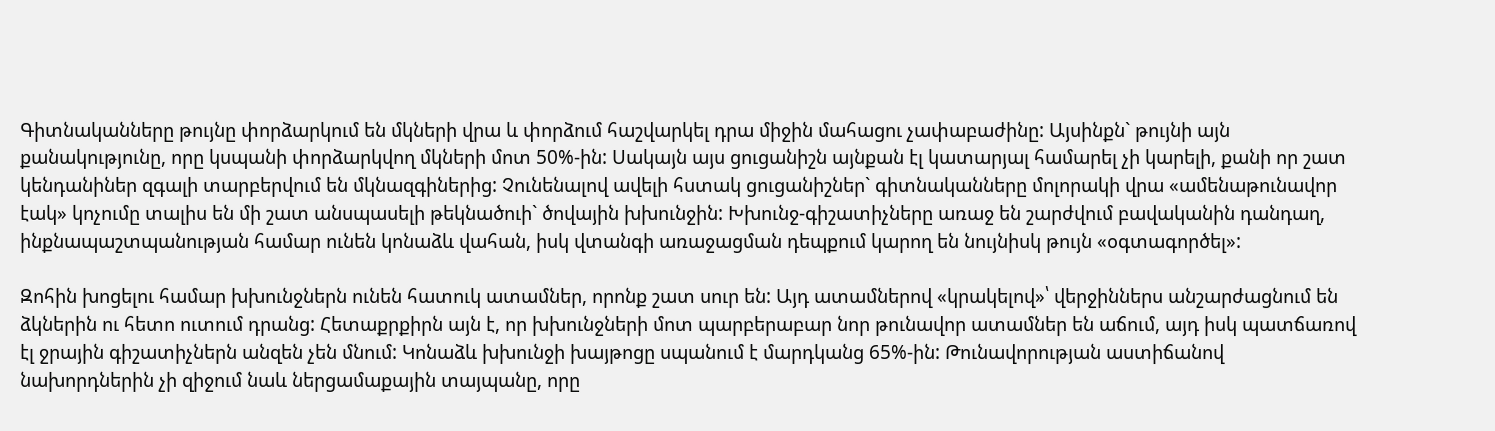Գիտնականները թույնը փորձարկում են մկների վրա և փորձում հաշվարկել դրա միջին մահացու չափաբաժինը: Այսինքն` թույնի այն քանակությունը, որը կսպանի փորձարկվող մկների մոտ 50%-ին: Սակայն այս ցուցանիշն այնքան էլ կատարյալ համարել չի կարելի, քանի որ շատ կենդանիներ զգալի տարբերվում են մկնազգիներից: Չունենալով ավելի հստակ ցուցանիշներ` գիտնականները մոլորակի վրա «ամենաթունավոր էակ» կոչումը տալիս են մի շատ անսպասելի թեկնածուի` ծովային խխունջին: Խխունջ-գիշատիչները առաջ են շարժվում բավականին դանդաղ, ինքնապաշտպանության համար ունեն կոնաձև վահան, իսկ վտանգի առաջացման դեպքում կարող են նույնիսկ թույն «օգտագործել»:

Զոհին խոցելու համար խխունջներն ունեն հատուկ ատամներ, որոնք շատ սուր են: Այդ ատամներով «կրակելով»՝ վերջիններս անշարժացնում են ձկներին ու հետո ուտում դրանց: Հետաքրքիրն այն է, որ խխունջների մոտ պարբերաբար նոր թունավոր ատամներ են աճում, այդ իսկ պատճառով էլ ջրային գիշատիչներն անզեն չեն մնում: Կոնաձև խխունջի խայթոցը սպանում է մարդկանց 65%-ին: Թունավորության աստիճանով նախորդներին չի զիջում նաև ներցամաքային տայպանը, որը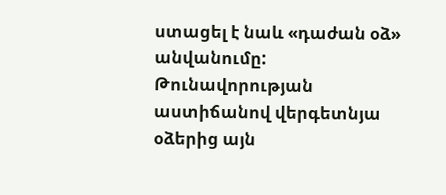ստացել է նաև «դաժան օձ» անվանումը: Թունավորության աստիճանով վերգետնյա օձերից այն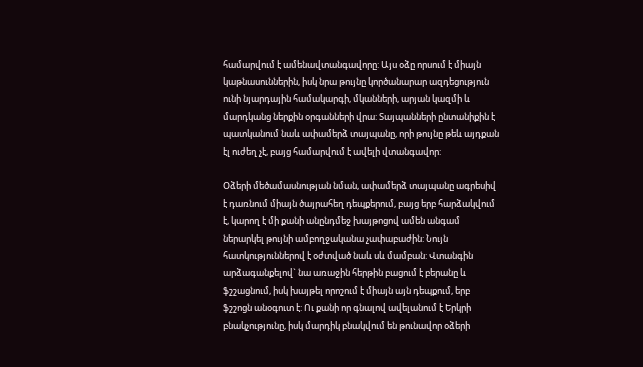համարվում է ամենավտանգավորը: Այս օձը որսում է միայն կաթնասուններին, իսկ նրա թույնը կործանարար ազդեցություն ունի նյարդային համակարգի, մկանների, արյան կազմի և մարդկանց ներքին օրգանների վրա: Տայպանների ընտանիքին է պատկանում նաև ափամերձ տայպանը, որի թույնը թեև այդքան էլ ուժեղ չէ, բայց համարվում է ավելի վտանգավոր:

Օձերի մեծամասնության նման, ափամերձ տայպանը ագրեսիվ է դառնում միայն ծայրահեղ դեպքերում, բայց երբ հարձակվում է, կարող է մի քանի անընդմեջ խայթոցով ամեն անգամ ներարկել թույնի ամբողջականա չափաբաժին: Նույն հատկություններով է օժտված նաև սև մամբան: Վտանգին արձագանքելով` նա առաջին հերթին բացում է բերանը և ֆշշացնում, իսկ խայթել որոշում է միայն այն դեպքում, երբ ֆշշոցն անօգուտ է: Ու քանի որ գնալով ավելանում է Երկրի բնակչությունը, իսկ մարդիկ բնակվում են թունավոր օձերի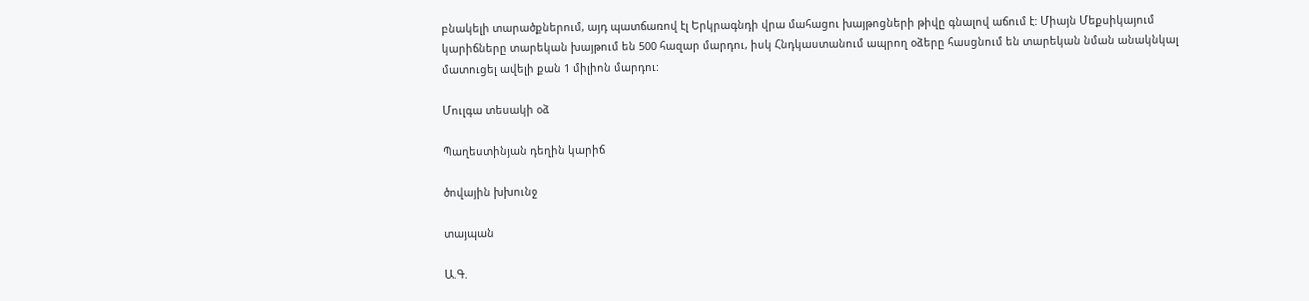բնակելի տարածքներում, այդ պատճառով էլ Երկրագնդի վրա մահացու խայթոցների թիվը գնալով աճում է: Միայն Մեքսիկայում կարիճները տարեկան խայթում են 500 հազար մարդու, իսկ Հնդկաստանում ապրող օձերը հասցնում են տարեկան նման անակնկալ մատուցել ավելի քան 1 միլիոն մարդու:

Մուլգա տեսակի օձ

Պաղեստինյան դեղին կարիճ

ծովային խխունջ

տայպան

Ա.Գ.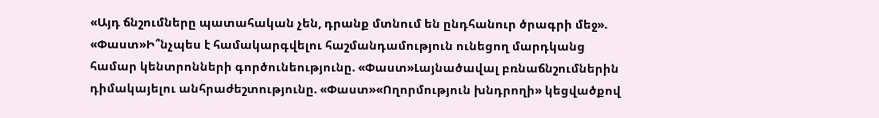«Այդ ճնշումները պատահական չեն, դրանք մտնում են ընդհանուր ծրագրի մեջ». «Փաստ»Ի՞նչպես է համակարգվելու հաշմանդամություն ունեցող մարդկանց համար կենտրոնների գործունեությունը. «Փաստ»Լայնածավալ բռնաճնշումներին դիմակայելու անհրաժեշտությունը. «Փաստ»«Ողորմություն խնդրողի» կեցվածքով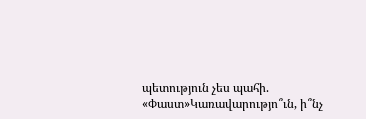պետություն չես պահի. «Փաստ»Կառավարությո՞ւն, ի՞նչ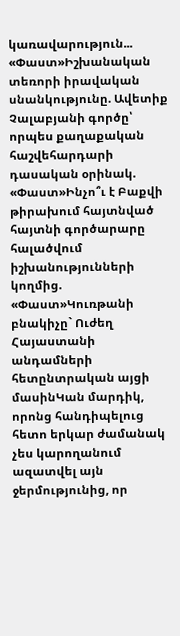կառավարություն... «Փաստ»Իշխանական տեռորի իրավական սնանկությունը. Ավետիք Չալաբյանի գործը՝ որպես քաղաքական հաշվեհարդարի դասական օրինակ. «Փաստ»Ինչո՞ւ է Բաքվի թիրախում հայտնված հայտնի գործարարը հալածվում իշխանությունների կողմից. «Փաստ»Կուռթանի բնակիչը` Ուժեղ Հայաստանի անդամների հետընտրական այցի մասինԿան մարդիկ, որոնց հանդիպելուց հետո երկար ժամանակ չես կարողանում ազատվել այն ջերմությունից, որ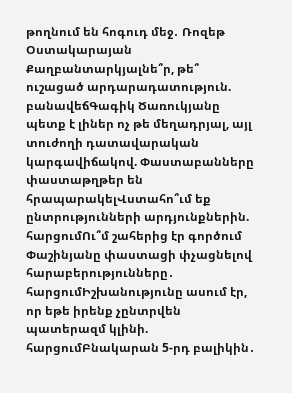թողնում են հոգուդ մեջ․ Ռոզեթ Օստակարայան Քաղբանտարկյալնե՞ր, թե՞ ուշացած արդարադատություն. բանավեճԳագիկ Ծառուկյանը պետք է լիներ ոչ թե մեղադրյալ, այլ տուժողի դատավարական կարգավիճակով. Փաստաբանները փաստաթղթեր են հրապարակելՎստահո՞ւմ եք ընտրությունների արդյունքներին. հարցումՈւ՞մ շահերից էր գործում Փաշինյանը փաստացի փչացնելով հարաբերությունները․ հարցումԻշխանությունը ասում էր, որ եթե իրենք չընտրվեն պատերազմ կլինի. հարցումԲնակարան 5-րդ բալիկին․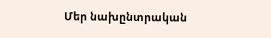Մեր նախընտրական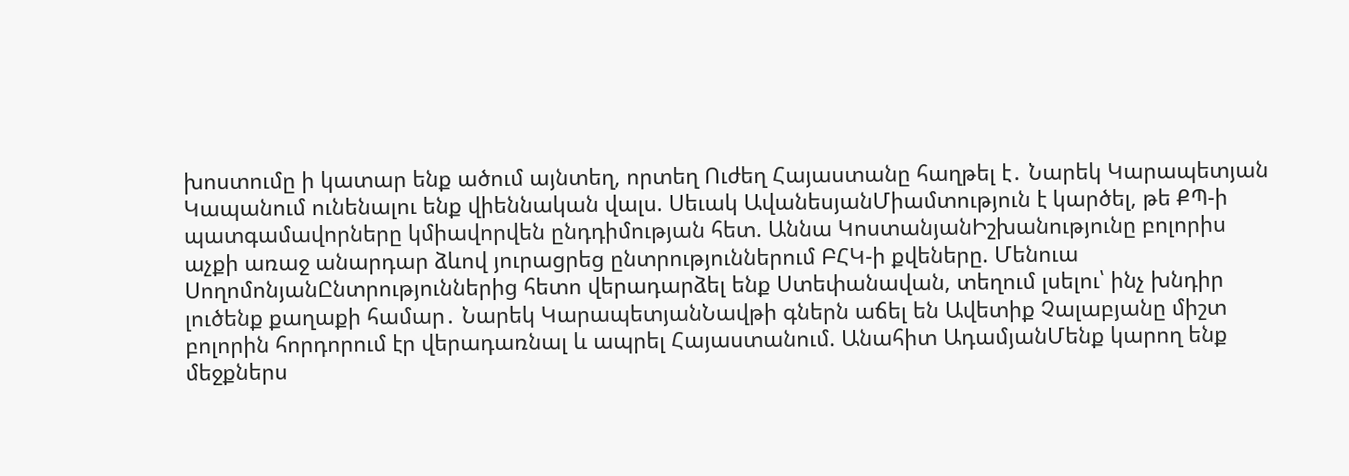խոստումը ի կատար ենք ածում այնտեղ, որտեղ Ուժեղ Հայաստանը հաղթել է․ Նարեկ Կարապետյան Կապանում ունենալու ենք վիեննական վալս. Սեւակ ԱվանեսյանՄիամտություն է կարծել, թե ՔՊ-ի պատգամավորները կմիավորվեն ընդդիմության հետ. Աննա ԿոստանյանԻշխանությունը բոլորիս աչքի առաջ անարդար ձևով յուրացրեց ընտրություններում ԲՀԿ-ի քվեները. Մենուա ՍողոմոնյանԸնտրություններից հետո վերադարձել ենք Ստեփանավան, տեղում լսելու՝ ինչ խնդիր լուծենք քաղաքի համար․ Նարեկ ԿարապետյանՆավթի գներն աճել են Ավետիք Չալաբյանը միշտ բոլորին հորդորում էր վերադառնալ և ապրել Հայաստանում. Անահիտ ԱդամյանՄենք կարող ենք մեջքներս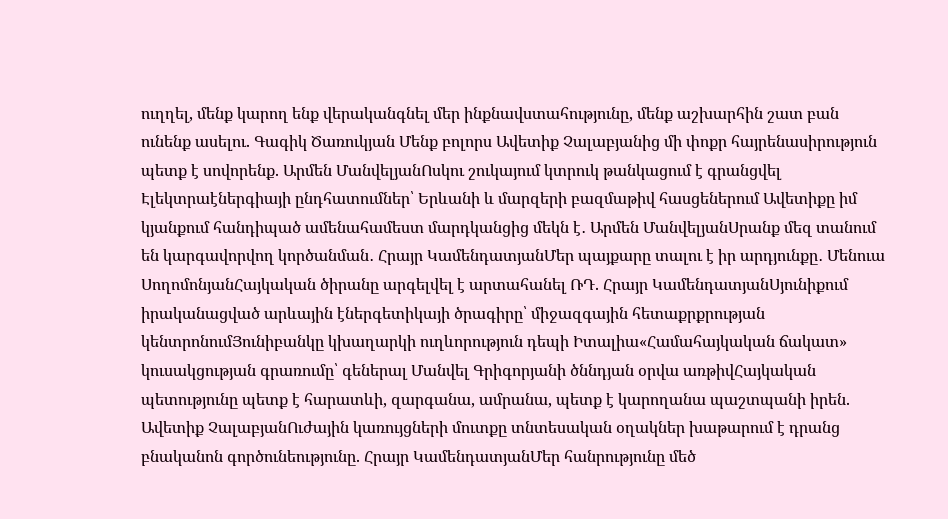ուղղել, մենք կարող ենք վերականգնել մեր ինքնավստահությունը, մենք աշխարհին շատ բան ունենք ասելու. Գագիկ Ծառուկյան Մենք բոլորս Ավետիք Չալաբյանից մի փոքր հայրենասիրություն պետք է սովորենք. Արմեն ՄանվելյանՈսկու շուկայում կտրուկ թանկացում է գրանցվել Էլեկտրաէներգիայի ընդհատումներ՝ Երևանի և մարզերի բազմաթիվ հասցեներում Ավետիքը իմ կյանքում հանդիպած ամենահամեստ մարդկանցից մեկն է․ Արմեն ՄանվելյանՍրանք մեզ տանում են կարգավորվող կործանման․ Հրայր ԿամենդատյանՄեր պայքարը տալու է իր արդյունքը․ Մենուա ՍողոմոնյանՀայկական ծիրանը արգելվել է արտահանել ՌԴ. Հրայր ԿամենդատյանՍյունիքում իրականացված արևային էներգետիկայի ծրագիրը՝ միջազգային հետաքրքրության կենտրոնումՅունիբանկը կխաղարկի ուղևորություն դեպի Իտալիա«Համահայկական ճակատ» կուսակցության գրառումը՝ գեներալ Մանվել Գրիգորյանի ծննդյան օրվա առթիվՀայկական պետությունը պետք է հարատևի, զարգանա, ամրանա, պետք է կարողանա պաշտպանի իրեն. Ավետիք ՉալաբյանՈւժային կառույցների մուտքը տնտեսական օղակներ խաթարում է դրանց բնականոն գործունեությունը. Հրայր ԿամենդատյանՄեր հանրությունը մեծ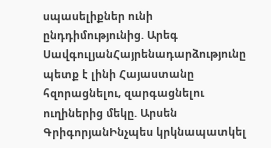սպասելիքներ ունի ընդդիմությունից. Արեգ ՍավգուլյանՀայրենադարձությունը պետք է լինի Հայաստանը հզորացնելու, զարգացնելու ուղիներից մեկը. Արսեն ԳրիգորյանԻնչպես կրկնապատկել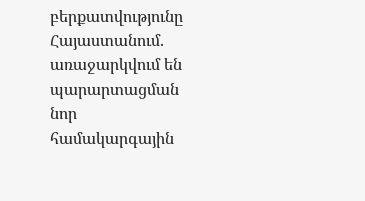բերքատվությունը Հայաստանում. առաջարկվում են պարարտացման նոր համակարգային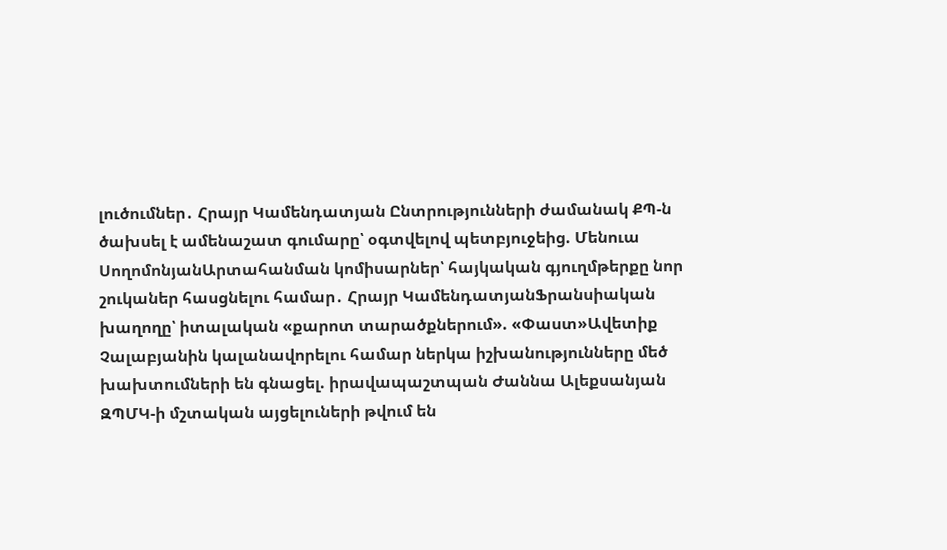լուծումներ․ Հրայր Կամենդատյան Ընտրությունների ժամանակ ՔՊ-ն ծախսել է ամենաշատ գումարը՝ օգտվելով պետբյուջեից. Մենուա ՍողոմոնյանԱրտահանման կոմիսարներ՝ հայկական գյուղմթերքը նոր շուկաներ հասցնելու համար․ Հրայր ԿամենդատյանՖրանսիական խաղողը՝ իտալական «քարոտ տարածքներում». «Փաստ»Ավետիք Չալաբյանին կալանավորելու համար ներկա իշխանությունները մեծ խախտումների են գնացել. իրավապաշտպան Ժաննա Ալեքսանյան ԶՊՄԿ-ի մշտական այցելուների թվում են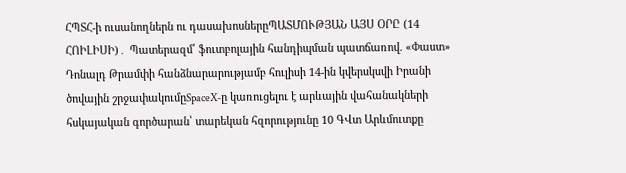ՀՊՏՀ-ի ուսանողներն ու դասախոսներըՊԱՏՄՈՒԹՅԱՆ ԱՅՍ ՕՐԸ (14 ՀՈԻԼԻՍԻ)․ Պատերազմ՝ ֆուտբոլային հանդիպման պատճառով. «Փաստ» Դոնալդ Թրամփի հանձնարարությամբ հուլիսի 14-ին կվերսկսվի Իրանի ծովային շրջափակումըSpaceX-ը կառուցելու է արևային վահանակների հսկայական գործարան՝ տարեկան հզորությունը 10 ԳՎտ Արևմուտքը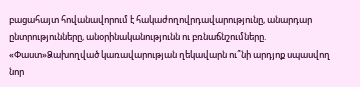բացահայտ հովանավորում է հակաժողովրդավարությունը, անարդար ընտրությունները, անօրինականությունն ու բռնաճնշումները. «Փաստ»Ձախողված կառավարության ղեկավարն ու՞նի արդյոք սպասվող նոր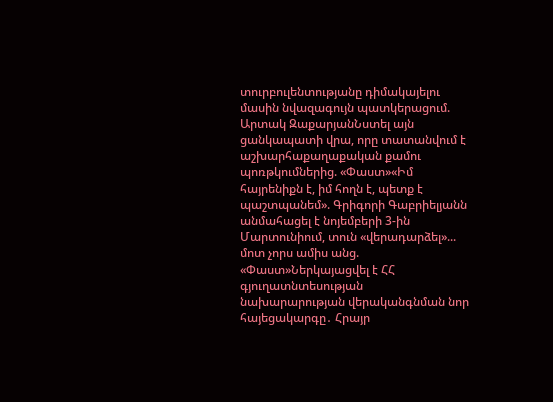տուրբուլենտությանը դիմակայելու մասին նվազագույն պատկերացում. Արտակ ԶաքարյանՆստել այն ցանկապատի վրա, որը տատանվում է աշխարհաքաղաքական քամու պոռթկումներից. «Փաստ»«Իմ հայրենիքն է, իմ հողն է, պետք է պաշտպանեմ». Գրիգորի Գաբրիելյանն անմահացել է նոյեմբերի 3-ին Մարտունիում, տուն «վերադարձել»... մոտ չորս ամիս անց. «Փաստ»Ներկայացվել է ՀՀ գյուղատնտեսության նախարարության վերականգնման նոր հայեցակարգը․ Հրայր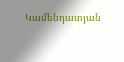Կամենդատյան